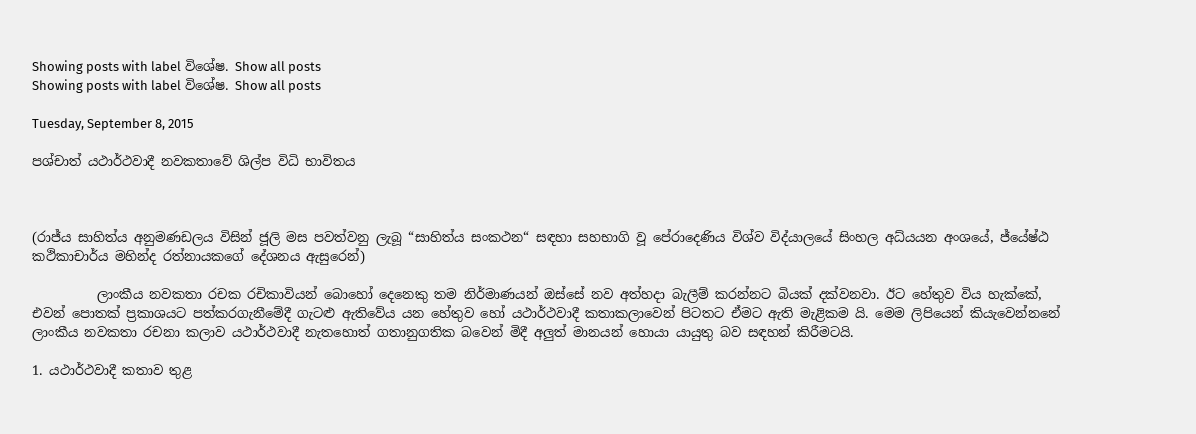Showing posts with label විශේෂ. Show all posts
Showing posts with label විශේෂ. Show all posts

Tuesday, September 8, 2015

පශ්චාත් යථාර්ථවාදී නවකතාවේ ශිල්ප විධි භාවිතය



(රාජ්ය සාහිත්ය අනුමණඩලය විසින් ජූලි මස පවත්වනු ලැබූ “සාහිත්ය සංකථන“ සඳහා සහභාගි වූ පේරාදෙණිය විශ්ව විද්යාලයේ සිංහල අධ්යයන අංශයේ, ජ්යේෂ්ඨ කථිකාචාර්ය මහින්ද රත්නායකගේ දේශනය ඇසුරෙන්)

          ලාංකීය නවකතා රචක රචිකාවියන් බොහෝ දෙනෙකු තම නිර්මාණයන් ඔස්සේ නව අත්හදා බැලීම් කරන්නට බියක් දක්වනවා. ඊට හේතුව විය හැක්කේ, එවන් පොතක් ප්‍රකාශයට පත්කරගැනීමේදී ගැටළු ඇතිවේය යන හේතුව හෝ යථාර්ථවාදී කතාකලාවෙන් පිටතට ඒමට ඇති මැළිකම යි. මෙම ලිපියෙන් කියැවෙන්නනේ ලාංකීය නවකතා රචනා කලාව යථාර්ථවාදී නැතහොත් ගතානුගතික බවෙන් මිදී අලුත් මානයන් හොයා යායුතු බව සඳහන් කිරීමටයි.

1. යථාර්ථවාදී කතාව තුළ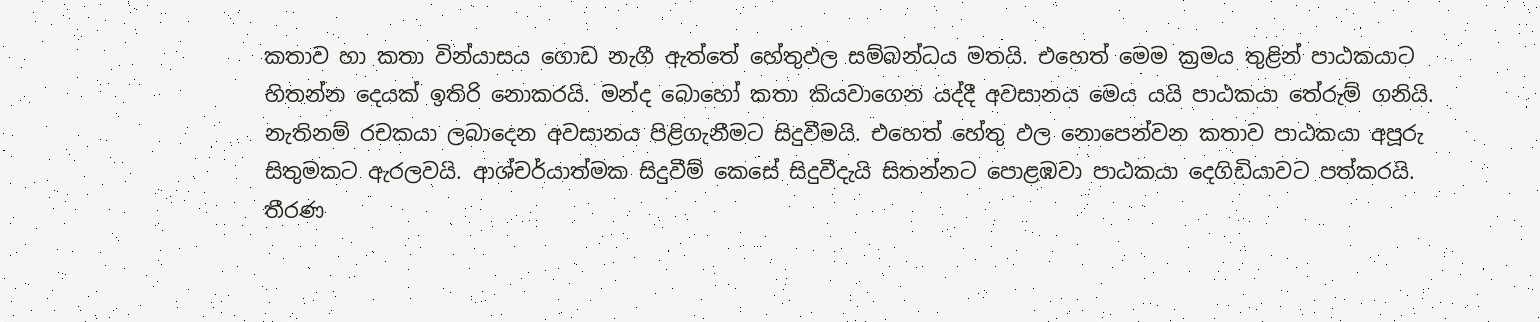කතාව හා කතා වින්යාසය ගොඩ නැගී ඇත්තේ හේතුඵල සම්බන්ධය මතයි. එහෙත් මෙම ක්‍රමය තුළින් පාඨකයාට හිතන්න දෙයක් ඉතිරි නොකරයි. මන්ද බොහෝ කතා කියවාගෙන යද්දී අවසානය මෙය යයි පාඨකයා තේරුම් ගනියි. නැතිනම් රචකයා ලබාදෙන අවසානය පිළිගැනීමට සිදුවීමයි. එහෙත් හේතු ඵල නොපෙන්වන කතාව පාඨකයා අපූරු සිතුමකට ඇරලවයි. ආශ්චර්යාත්මක සිදුවීම් කෙසේ සිදුවීදැයි සිතන්නට පොළඹවා පාඨකයා දෙගිඩියාවට පත්කරයි. තීරණ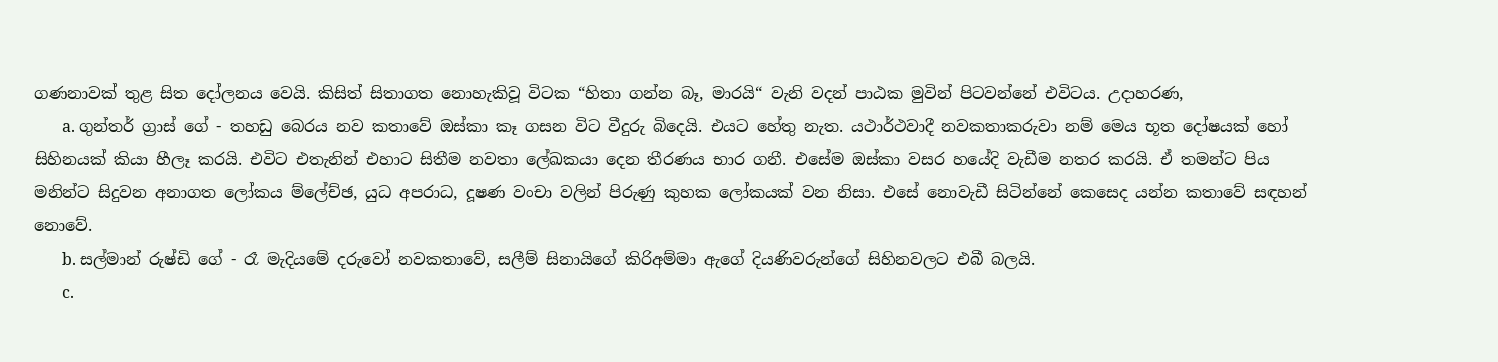ගණනාවක් තුළ සිත දෝලනය වෙයි. කිසිත් සිතාගත නොහැකිවූ විටක “හිතා ගන්න බෑ, මාරයි“ වැනි වදන් පාඨක මුවින් පිටවන්නේ එවිටය. උදාහරණ,
       a. ගුන්තර් ග්‍රාස් ගේ - තහඩු බෙරය නව කතාවේ ඔස්කා කෑ ගසන විට වීදුරු බිදෙයි. එයට හේතු නැත. යථාර්ථවාදී නවකතාකරුවා නම් මෙය භූත දෝෂයක් හෝ සිහිනයක් කියා හීලෑ කරයි. එවිට එතැනින් එහාට සිතීම නවතා ලේඛකයා දෙන තීරණය භාර ගනී. එසේම ඔස්කා වසර හයේදි වැඩීම නතර කරයි. ඒ තමන්ට පිය මනින්ට සිදුවන අනාගත ලෝකය ම්ලේච්ඡ, යුධ අපරාධ, දූෂණ වංචා වලින් පිරුණු කුහක ලෝකයක් වන නිසා. එසේ නොවැඩී සිටින්නේ කෙසෙද යන්න කතාවේ සඳහන් නොවේ.
       b. සල්මාන් රුෂ්ඩි ගේ - රෑ මැදියමේ දරුවෝ නවකතාවේ, සලීම් සිනායිගේ කිරිඅම්මා ඇගේ දියණිවරුන්ගේ සිහිනවලට එබී බලයි.
       c.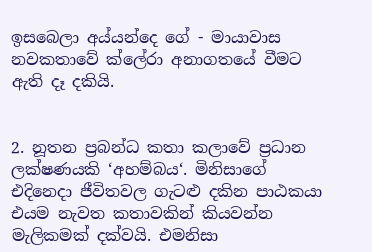ඉසබෙලා අය්යන්දෙ ගේ - මායාවාස නවකතාවේ ක්ලේරා අනාගතයේ වීමට ඇති දෑ දකියි.


2. නූතන ප්‍රබන්ධ කතා කලාවේ ප්‍රධාන ලක්ෂණයකි ‘අහම්බය‘. මිනිසාගේ එදිනෙදා ජීවිතවල ගැටළු දකින පාඨකයා එයම නැවත කතාවකින් කියවන්න මැලිකමක් දක්වයි. එමනිසා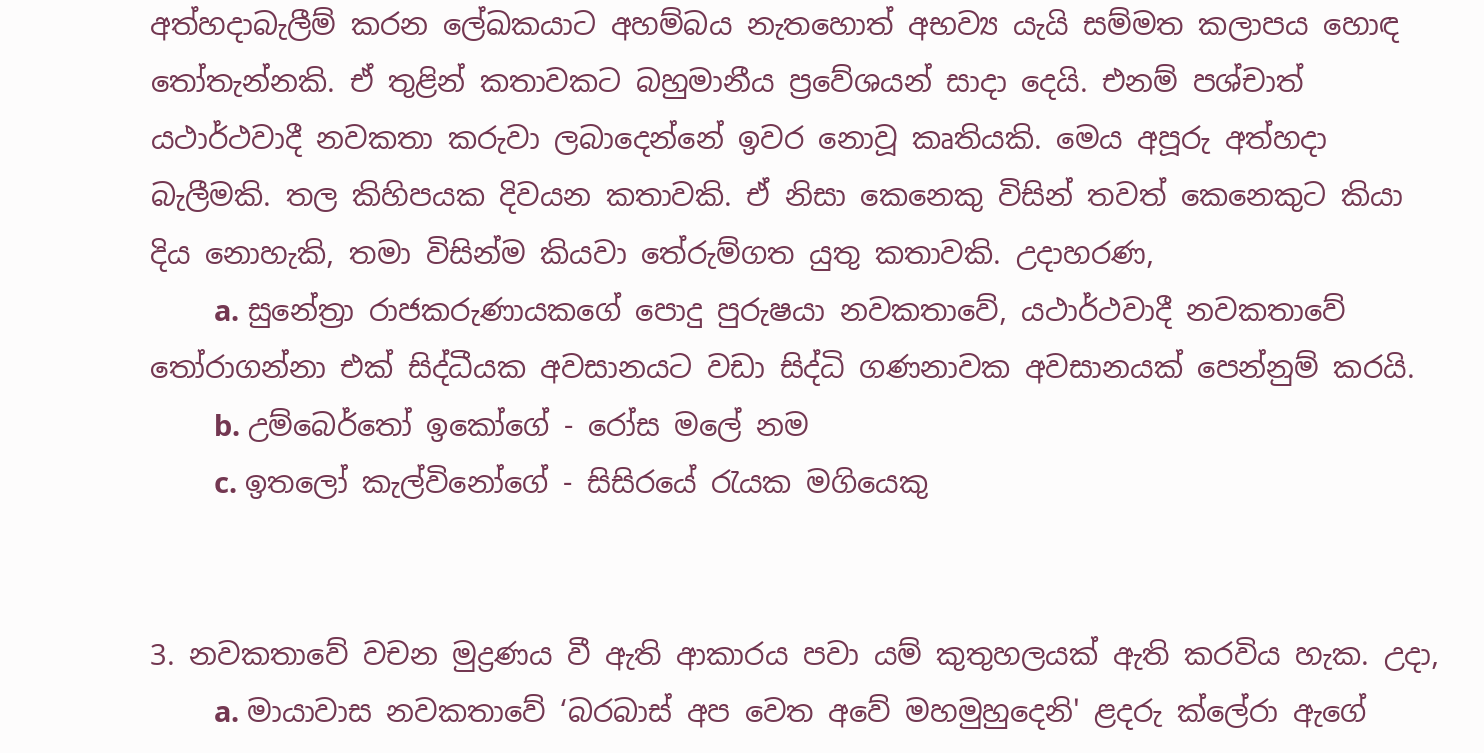අත්හදාබැලීම් කරන ලේඛකයාට අහම්බය නැතහොත් අභව්‍ය යැයි සම්මත කලාපය හොඳ තෝතැන්නකි. ඒ තුළින් කතාවකට බහුමානීය ප්‍රවේශයන් සාදා දෙයි. එනම් පශ්චාත් යථාර්ථවාදී නවකතා කරුවා ලබාදෙන්නේ ඉවර නොවූ කෘතියකි. මෙය අපූරු අත්හදා බැලීමකි. තල කිහිපයක දිවයන කතාවකි. ඒ නිසා කෙනෙකු විසින් තවත් කෙනෙකුට කියා දිය නොහැකි, තමා විසින්ම කියවා තේරුම්ගත යුතු කතාවකි. උදාහරණ,
        a. සුනේත්‍රා රාජකරුණායකගේ පොදු පුරුෂයා නවකතාවේ, යථාර්ථවාදී නවකතාවේ තෝරාගන්නා එක් සිද්ධීයක අවසානයට වඩා සිද්ධි ගණනාවක අවසානයක් පෙන්නුම් කරයි.
        b. උම්බෙර්තෝ ඉකෝගේ - රෝස මලේ නම
        c. ඉතලෝ කැල්විනෝගේ - සිසිරයේ රැයක මගියෙකු


3. නවකතාවේ වචන මුද්‍රණය වී ඇති ආකාරය පවා යම් කුතුහලයක් ඇති කරවිය හැක. උදා,
        a. මායාවාස නවකතාවේ ‘බරබාස් අප වෙත අවේ මහමුහුදෙනි' ළදරු ක්ලේරා ඇගේ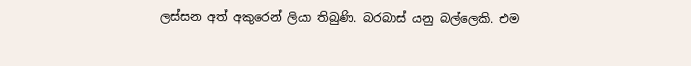ලස්සන අත් අකුරෙන් ලියා තිබුණි. බරබාස් යනු බල්ලෙකි. එම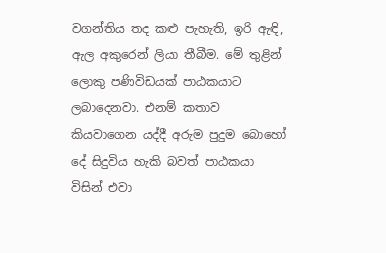වගන්තිය තද කළු පැහැති, ඉරි ඇඳි, ඇල අකුරෙන් ලියා තීබීම. මේ තුළින් ලොකු පණිවිඩයක් පාඨකයාට ලබාදෙනවා. එනම් කතාව කියවාගෙන යද්දී අරුම පුදුම බොහෝ දේ සිදුවිය හැකි බවත් පාඨකයා විසින් එවා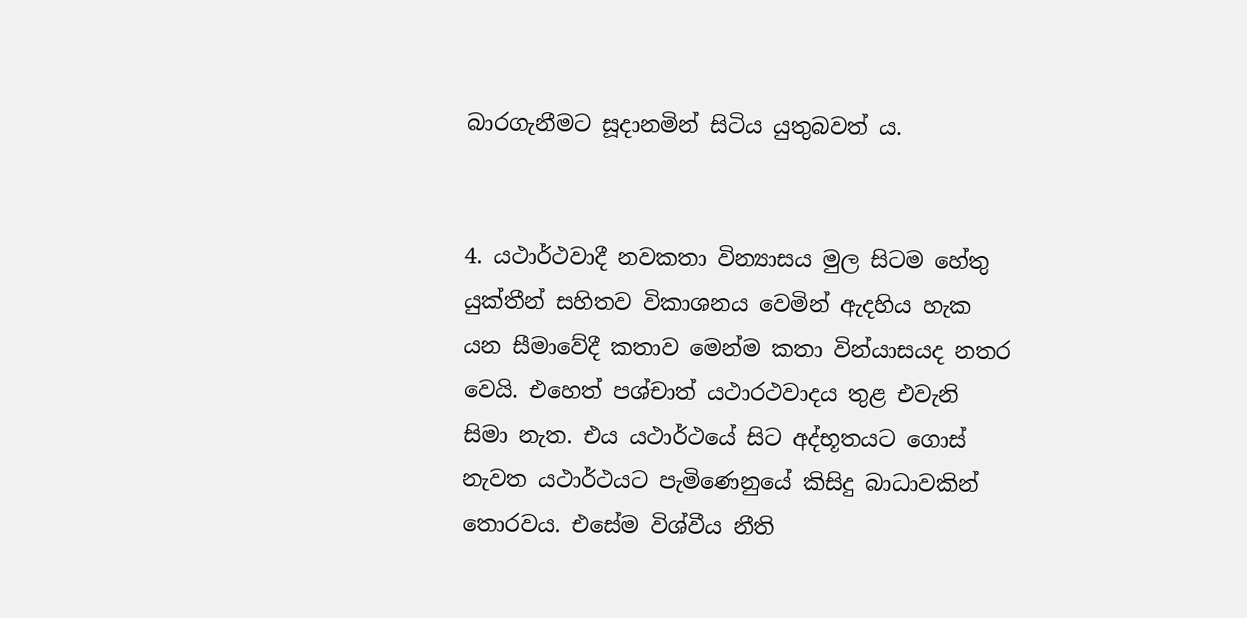බාරගැනීමට සූදානමින් සිටිය යුතුබවත් ය.


4. යථාර්ථවාදී නවකතා වින්‍යාසය මුල සිටම හේතු යුක්තීන් සහිතව විකාශනය වෙමින් ඇදහිය හැක යන සීමාවේදී කතාව මෙන්ම කතා වින්යාසයද නතර වෙයි. එහෙත් පශ්චාත් යථාරථවාදය තුළ එවැනි සිමා නැත. එය යථාර්ථයේ සිට අද්භූතයට ගොස් නැවත යථාර්ථයට පැමිණෙනුයේ කිසිදු බාධාවකින් තොරවය. එසේම විශ්වීය නීති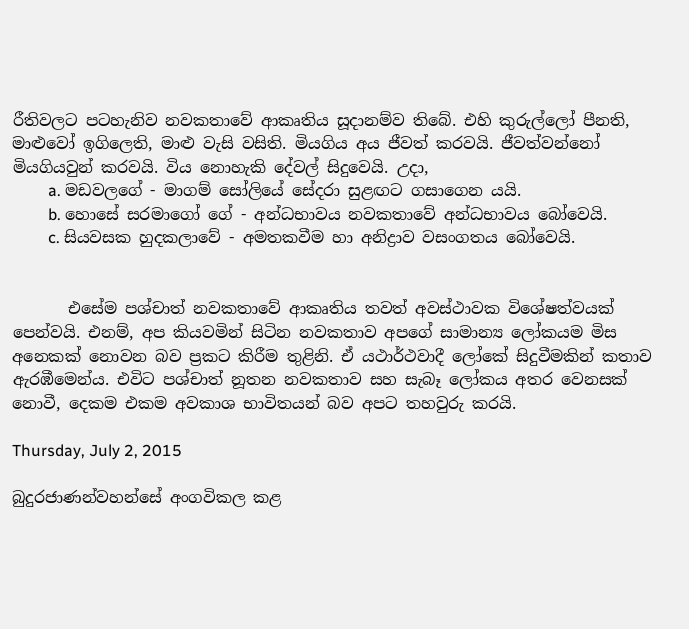රීතිවලට පටහැනිව නවකතාවේ ආකෘතිය සූදානම්ව තිබේ. එහි කුරුල්ලෝ පීනති, මාළුවෝ ඉගිලෙති, මාළු වැසි වසිති. මියගිය අය ජීවත් කරවයි. ජීවත්වන්නෝ මියගියවුන් කරවයි. විය නොහැකි දේවල් සිදුවෙයි. උදා,
         a. මඩවලගේ - මාගම් සෝලියේ සේදරා සුළඟට ගසාගෙන යයි.
         b. හොසේ සරමාගෝ ගේ - අන්ධභාවය නවකතාවේ අන්ධභාවය බෝවෙයි.
         c. සියවසක හුදකලාවේ - අමතකවීම හා අනිද්‍රාව වසංගතය බෝවෙයි.


       එසේම පශ්චාත් නවකතාවේ ආකෘතිය තවත් අවස්ථාවක විශේෂත්වයක් පෙන්වයි. එනම්, අප කියවමින් සිටින නවකතාව අපගේ සාමාන්‍ය ලෝකයම මිස අනෙකක් නොවන බව ප්‍රකට කිරීම තුළිනි. ඒ යථාර්ථවාදී ලෝකේ සිදුවීමකින් කතාව ඇරඹීමෙන්ය. එවිට පශ්චාත් නූතන නවකතාව සහ සැබෑ ලෝකය අතර වෙනසක් නොවී, දෙකම එකම අවකාශ භාවිතයන් බව අපට තහවුරු කරයි.

Thursday, July 2, 2015

බුදුරජාණන්වහන්සේ අංගවිකල කළ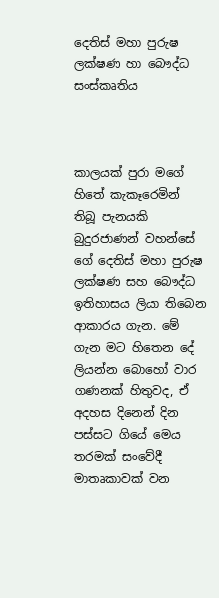දෙතිස් මහා පුරුෂ ලක්ෂණ හා බෞද්ධ සංස්කෘතිය



කාලයක් පුරා මගේ හිතේ කැකෑරෙමින් තිබූ පැනයකි බුදුරජාණන් වහන්සේ ගේ දෙතිස් මහා පුරුෂ ලක්ෂණ සහ බෞද්ධ ඉතිහාසය ලියා තිබෙන ආකාරය ගැන. මේ ගැන මට හිතෙන දේ ලියන්න බොහෝ වාර ගණනක් හිතුවද, ඒ අදහස දිනෙන් දින පස්සට ගියේ මෙය තරමක් සංවේදී මාතෘකාවක් වන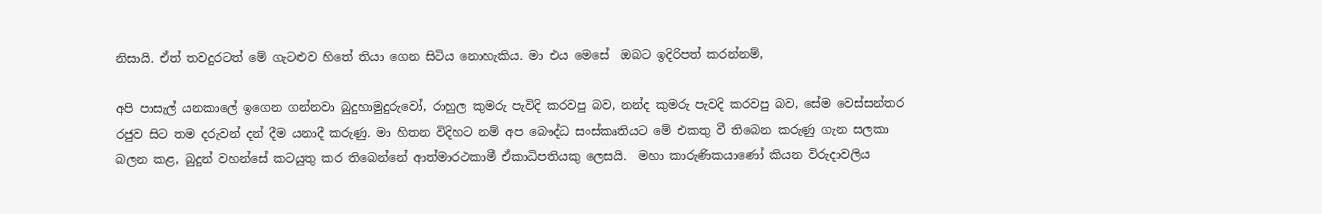නිසායි. ඒත් තවදුරටත් මේ ගැටළුව හිතේ තියා ගෙන සිටිය නොහැකිය. මා එය මෙසේ  ඔබට ඉදිරිපත් කරන්නම්,

අපි පාසැල් යනකාලේ ඉගෙන ගන්නවා බුදුහාමුදුරුවෝ, රාහුල කුමරු පැවිදි කරවපු බව, නන්ද කුමරු පැවදි කරවපු බව, සේම වෙස්සන්තර රජුව සිට තම දරුවන් දන් දීම යනාදී කරුණු. මා හිතන විදිහට නම් අප බෞද්ධ සංස්කෘතියට මේ එකතු වී තිබෙන කරුණු ගැන සලකා බලන කළ, බුදුන් වහන්සේ කටයුතු කර තිබෙන්නේ ආත්මාරථකාමී ඒකාධිපතියකු ලෙසයි.  මහා කාරුණිකයාණෝ කියන විරුදාවලිය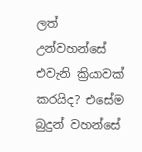ලත් උන්වහන්සේ එවැනි ක්‍රියාවක් කරයිද? එසේම බුදුන් වහන්සේ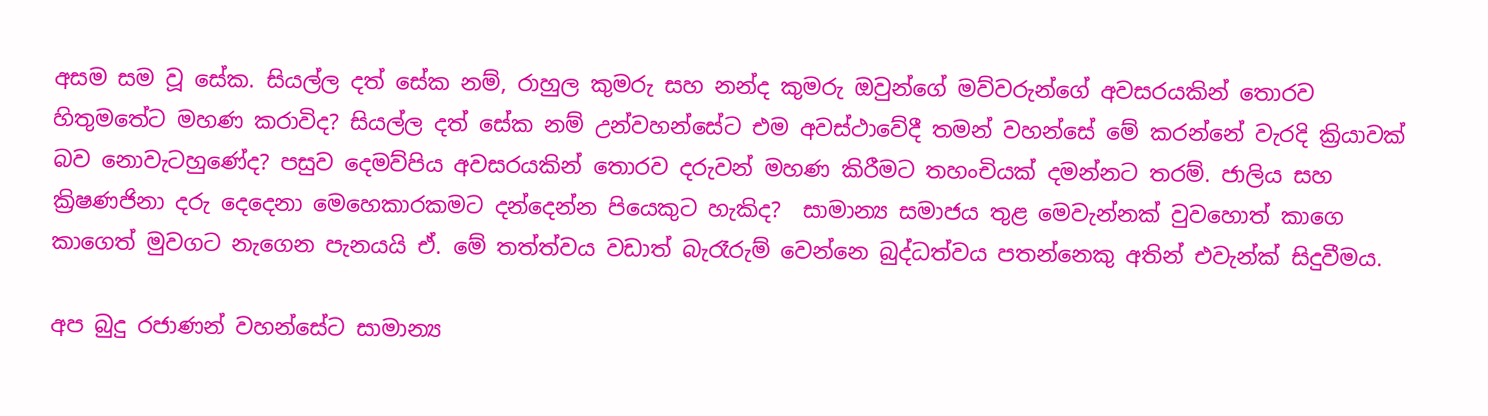අසම සම වූ සේක. සියල්ල දත් සේක නම්, රාහුල කුමරු සහ නන්ද කුමරු ඔවුන්ගේ මව්වරුන්ගේ අවසරයකින් තොරව හිතුමතේට මහණ කරාවිද? සියල්ල දත් සේක නම් උන්වහන්සේට එම අවස්ථාවේදී තමන් වහන්සේ මේ කරන්නේ වැරදි ක්‍රියාවක් බව නොවැටහුණේද? පසුව දෙමව්පිය අවසරයකින් තොරව දරුවන් මහණ කිරීමට තහංචියක් දමන්නට තරම්. ජාලිය සහ ක්‍රිෂණජිනා දරු දෙදෙනා මෙහෙකාරකමට දන්දෙන්න පියෙකුට හැකිද?  සාමාන්‍ය සමාජය තුළ මෙවැන්නක් වුවහොත් කාගෙ කාගෙත් මුවගට නැගෙන පැනයයි ඒ. මේ තත්ත්වය වඩාත් බැරෑරුම් වෙන්නෙ බුද්ධත්වය පතන්නෙකු අතින් එවැන්ක් සිදුවීමය.

අප බුදු රජාණන් වහන්සේට සාමාන්‍ය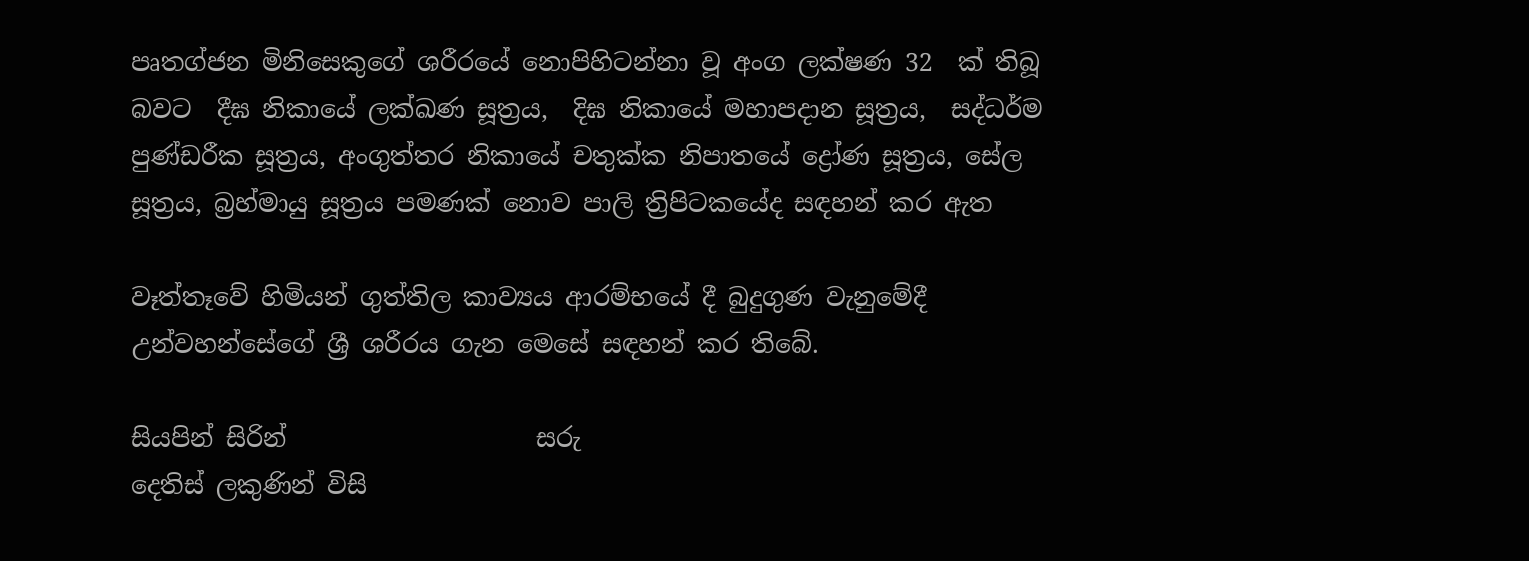පෘතග්ජන මිනිසෙකුගේ ශරීරයේ නොපිහිටන්නා වූ අංග ලක්ෂණ 32  ක් තිබූ බවට  දීඝ නිකායේ ලක්ඛණ සූත්‍රය,  දිඝ නිකායේ මහාපදාන සූත්‍රය,  සද්ධර්ම පුණ්ඩරීක සූත්‍රය, අංගුත්තර නිකායේ චතුක්‌ක නිපාතයේ ද්‍රෝණ සූත්‍රය, සේල සූත්‍රය, බ්‍රහ්මායු සූත්‍රය පමණක් නොව පාලි ත්‍රිපිටකයේද සඳහන් කර ඇත

වෑත්තෑවේ හිමියන් ගුත්තිල කාව්‍යය ආරම්භයේ දී බුදුගුණ වැනුමේදී උන්වහන්සේගේ ශ්‍රී ශරීරය ගැන මෙසේ සඳහන් කර තිබේ.

සියපින් සිරින්                    සරු
දෙතිස් ලකුණින් විසි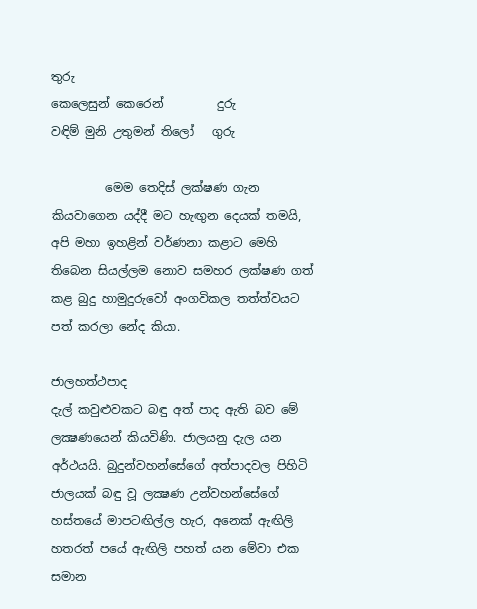තුරු
කෙලෙසුන් කෙරෙන්         දුරු
වඳිම් මුනි උතුමන් තිලෝ   ගුරු

         මෙම තෙදිස් ලක්ෂණ ගැන කියවාගෙන යද්දී මට හැඟුන දෙයක් තමයි, අපි මහා ඉහළින් වර්ණනා කළාට මෙහි තිබෙන සියල්ලම නොව සමහර ලක්ෂණ ගත් කළ බුදු හාමුදුරුවෝ අංගවිකල තත්ත්වයට පත් කරලා නේද කියා.

ජාලහත්ථපාද
දැල් කවුළුවකට බඳු අත් පාද ඇති බව මේ ලක්‍ෂණයෙන් කියවිණි. ජාලයනු දැල යන අර්ථයයි. බුදුන්වහන්සේගේ අත්පාදවල පිහිටි ජාලයක් බඳු වූ ලක්‍ෂණ උන්වහන්සේගේ හස්තයේ මාපටඟිල්ල හැර, අනෙක් ඇඟිලි හතරත් පයේ ඇඟිලි පහත් යන මේවා එක සමාන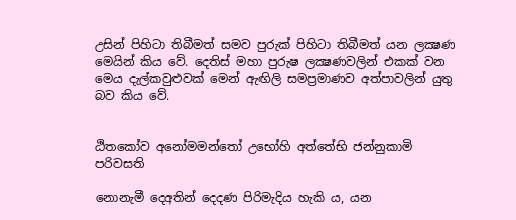උසින් පිහිටා තිබීමත් සමව පුරුක් පිහිටා තිබීමත් යන ලක්‍ෂණ මෙයින් කිය වේ. දෙතිස් මහා පුරුෂ ලක්‍ෂණවලින් එකක් වන මෙය දැල්කවුළුවක් මෙන් ඇඟිලි සමප්‍රමාණව අත්පාවලින් යුතු බව කිය වේ.


ඨිතකෝව අනෝමමන්තෝ උභෝහි අත්තේභි ජන්නුකාමි පරිවසති

නොනැමී දෙඅතින් දෙදණ පිරිමැදිය හැකි ය, යන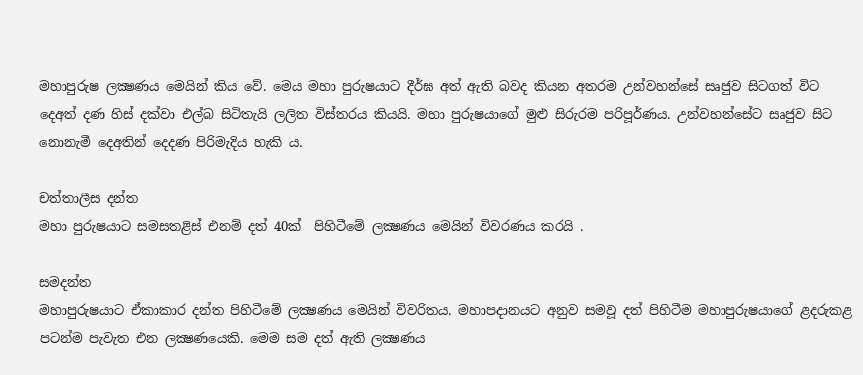මහාපුරුෂ ලක්‍ෂණය මෙයින් කිය වේ. මෙය මහා පුරුෂයාට දීර්ඝ අත් ඇති බවද කියන අතරම උන්වහන්සේ සෘජුව සිටගත් විට දෙඅත් දණ හිස් දක්වා එල්බ සිටිතැයි ලලිත විස්තරය කියයි. මහා පුරුෂයාගේ මුළු සිරුරම පරිපූර්ණය. උන්වහන්සේට සෘජුව සිට නොනැමී දෙඅතින් දෙදණ පිරිමැදිය හැකි ය.

චත්තාලීස දන්ත
මහා පුරුෂයාට සමසතළිස් එනම් දත් 40ක්  පිහිටීමේ ලක්‍ෂණය මෙයින් විවරණය කරයි .

සමදන්ත
මහාපුරුෂයාට ඒකාකාර දන්ත පිහිටීමේ ලක්‍ෂණය මෙයින් විවරිතය. මහාපදානයට අනුව සමවූ දත් පිහිටීම මහාපුරුෂයාගේ ළදරුකළ පටන්ම පැවැත එන ලක්‍ෂණයෙකි. මෙම සම දත් ඇති ලක්‍ෂණය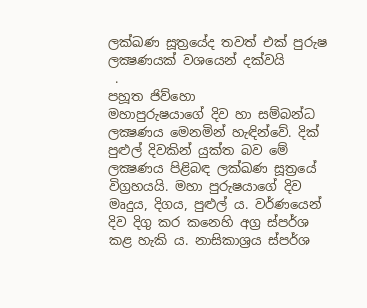ලක්ඛණ සූත්‍රයේද තවත් එක් පුරුෂ ලක්‍ෂණයක් වශයෙන් දක්වයි
 .
පහූත ජිව්හො
මහාපුරුෂයාගේ දිව හා සම්බන්ධ ලක්‍ෂණය මෙනමින් හැඳින්වේ. දික් පුළුල් දිවකින් යුක්ත බව මේ ලක්‍ෂණය පිළිබඳ ලක්ඛණ සූත්‍රයේ විග්‍රහයයි. මහා පුරුෂයාගේ දිව මෘදුය, දිගය, පුළුල් ය. වර්ණයෙන් දිව දිගු කර කනෙහි අග්‍ර ස්පර්ශ කළ හැකි ය. නාසිකාශ්‍රය ස්පර්ශ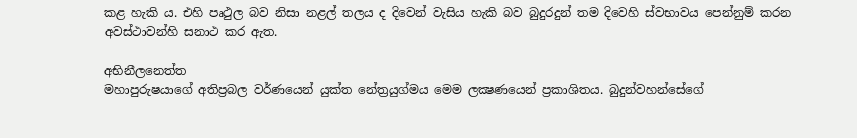කළ හැකි ය. එහි පෘථුල බව නිසා නළල් තලය ද දිවෙන් වැසිය හැකි බව බුදුරදුන් තම දිවෙහි ස්වභාවය පෙන්නුම් කරන අවස්ථාවන්හි සනාථ කර ඇත.

අභිනීලනෙත්ත
මහාපුරුෂයාගේ අතිප්‍රබල වර්ණයෙන් යුක්ත නේත්‍රයුග්මය මෙම ලක්‍ෂණයෙන් ප්‍රකාශිතය. බුදුන්වහන්සේගේ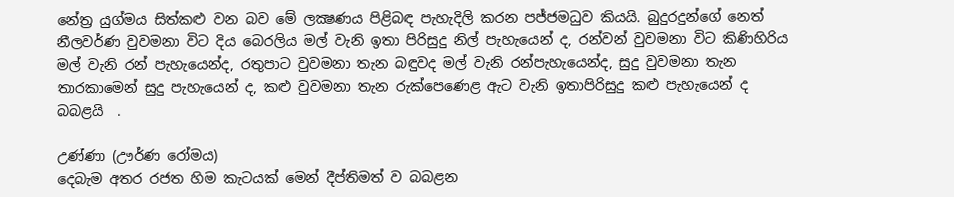නේත්‍ර යුග්මය සිත්කළු වන බව මේ ලක්‍ෂණය පිළිබඳ පැහැදිලි කරන පජ්ජමධුව කියයි. බුදුරදුන්ගේ නෙත් නීලවර්ණ වුවමනා විට දිය බෙරලිය මල් වැනි ඉතා පිරිසුදු නිල් පැහැයෙන් ද, රන්වන් වුවමනා විට කිණිහිරිය මල් වැනි රන් පැහැයෙන්ද, රතුපාට වුවමනා තැන බඳුවද මල් වැනි රන්පැහැයෙන්ද, සුදු වුවමනා තැන තාරකාමෙන් සුදු පැහැයෙන් ද, කළු වුවමනා තැන රුක්පෙණෙළ ඇට වැනි ඉතාපිරිසුදු කළු පැහැයෙන් ද බබළයි  .

උණ්ණා (ඌර්ණ රෝමය)
දෙබැම අතර රජත හිම කැටයක් මෙන් දීප්තිමත් ව බබළන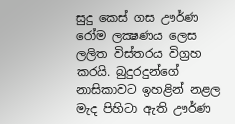සුදු කෙස් ගස ඌර්ණ රෝම ලක්‍ෂණය ලෙස ලලිත විස්තරය විග්‍රහ කරයි. බුදුරදුන්ගේ නාසිකාවට ඉහළින් නළල මැද පිහිටා ඇති ඌර්ණ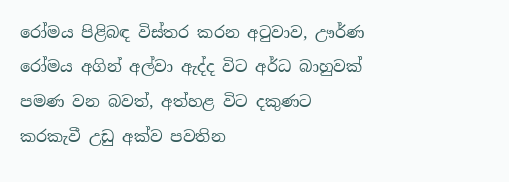රෝමය පිළිබඳ විස්තර කරන අටුවාව, ඌර්ණ රෝමය අගින් අල්වා ඇද්ද විට අර්ධ බාහුවක් පමණ වන බවත්, අත්හළ විට දකුණට කරකැවී උඩු අක්ව පවතින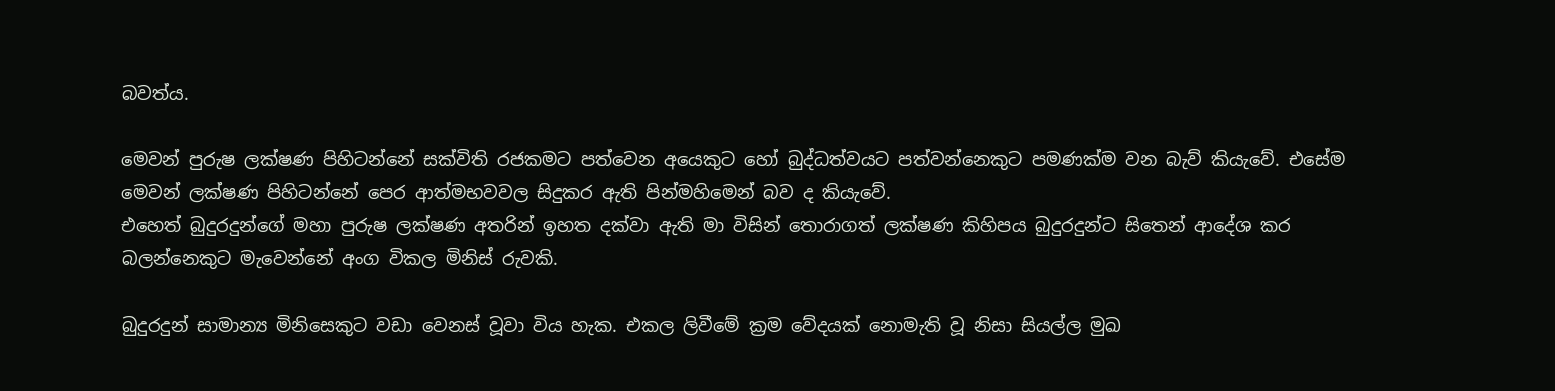බවත්ය.

මෙවන් පුරුෂ ලක්ෂණ පිහිටන්නේ සක්විති රජකමට පත්වෙන අයෙකුට හෝ බුද්ධත්වයට පත්වන්නෙකුට පමණක්ම වන බැව් කියැවේ. එසේම මෙවන් ලක්ෂණ පිහිටන්නේ පෙර ආත්මභවවල සිදුකර ඇති පින්මහිමෙන් බව ද කියැවේ.
එහෙත් බුදුරදුන්ගේ මහා පුරුෂ ලක්ෂණ අතරින් ඉහත දක්වා ඇති මා විසින් තොරාගත් ලක්ෂණ කිහිපය බුදුරදුන්ට සිතෙන් ආදේශ කර බලන්නෙකුට මැවෙන්නේ අංග විකල මිනිස් රුවකි.

බුදුරදුන් සාමාන්‍ය මිනිසෙකුට වඩා වෙනස් වූවා විය හැක. එකල ලිවීමේ ක්‍රම වේදයක් නොමැති වූ නිසා සියල්ල මුඛ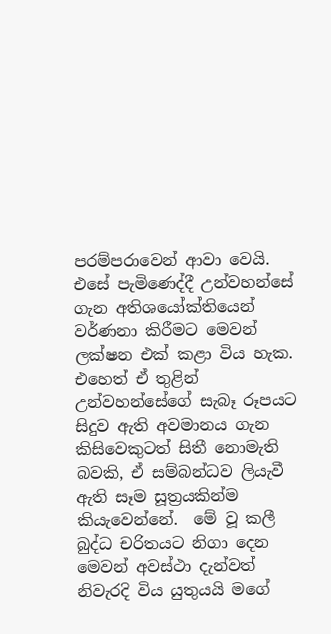පරම්පරාවෙන් ආවා වෙයි. එසේ පැමිණෙද්දී උන්වහන්සේ ගැන අතිශයෝක්තියෙන් වර්ණනා කිරීමට මෙවන් ලක්ෂන එක් කළා විය හැක. එහෙත් ඒ තුළින් උන්වහන්සේගේ සැබෑ රූපයට සිදුව ඇති අවමානය ගැන කිසිවෙකුටත් සිතී නොමැති බවකි, ඒ සම්බන්ධව ලියැවී ඇති සෑම සූත්‍රයකින්ම කියැවෙන්නේ.  මේ වූ කලී බුද්ධ චරිතයට නිගා දෙන මෙවන් අවස්ථා දැන්වත් නිවැරදි විය යුතුයයි මගේ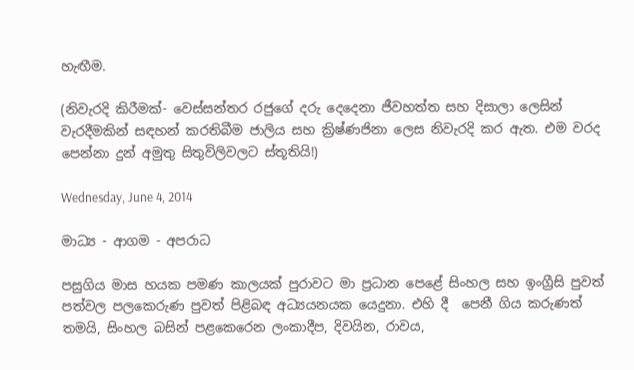හැඟීම.

(නිවැරදි කිරීමක්- වෙස්සන්තර රජුගේ දරු දෙදෙනා ජීවහත්ත සහ දිසාලා ලෙසින් වැරදීමකින් සඳහන් කරතිබීම ජාලිය සහ ක්‍රිෂ්ණජිනා ලෙස නිවැරදි කර ඇත. එම වරද පෙන්නා දුන් අමුතු සිතුවිලිවලට ස්තූතියි!)

Wednesday, June 4, 2014

මාධ්‍ය - ආගම - අපරාධ

පසුගිය මාස හයක පමණ කාලයක් පුරාවට මා ප්‍රධාන පෙළේ සිංහල සහ ඉංග්‍රීසි පුවත් පත්වල පලකෙරුණ පුවත් පිළිබඳ අධ්‍යයනයක යෙදුනා. එහි දී  පෙනී ගිය කරුණත් තමයි, සිංහල බසින් පළකෙරෙන ලංකාදීප, දිවයින, රාවය,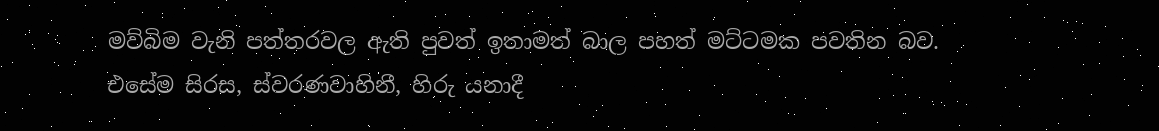මව්බිම වැනි පත්තරවල ඇති පුවත් ඉතාමත් බාල පහත් මට්ටමක පවතින බව.
එසේම සිරස, ස්වරණවාහිනී, හිරු යනාදී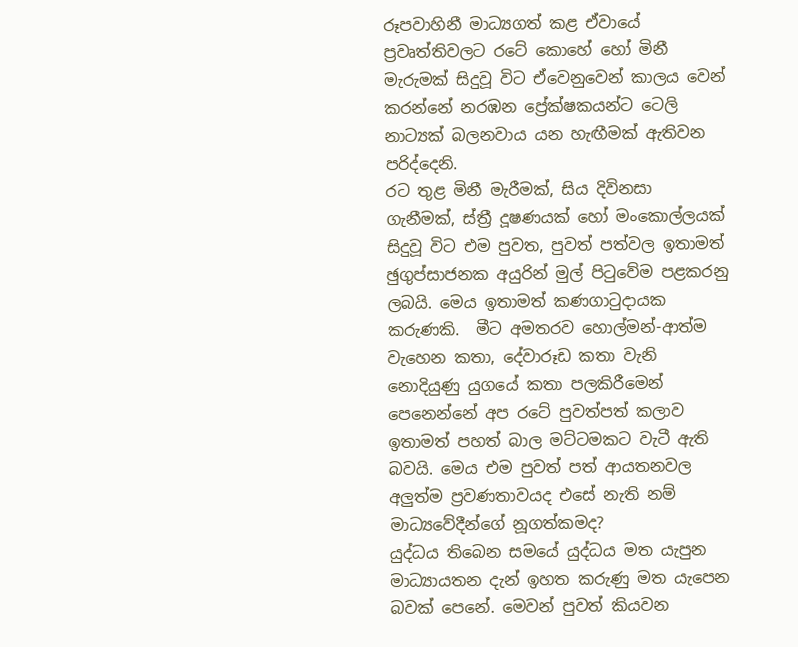රූපවාහිනී මාධ්‍යගත් කළ ඒවායේ ප්‍රවෘත්තිවලට රටේ කොහේ හෝ මිනී මැරුමක් සිදුවූ විට ඒවෙනුවෙන් කාලය වෙන් කරන්නේ නරඹන ප්‍රේක්ෂකයන්ට ටෙලි නාට්‍යක් බලනවාය යන හැඟීමක් ඇතිවන පරිද්දෙනි.
රට තුළ මිනී මැරීමක්, සිය දිවිනසා ගැනීමක්, ස්ත්‍රී දූෂණයක් හෝ මංකොල්ලයක් සිදුවූ විට එම පුවත, පුවත් පත්වල ඉතාමත් ඡුගුප්සාජනක අයුරින් මුල් පිටුවේම පළකරනු ලබයි. මෙය ඉතාමත් කණගාටුදායක කරුණකි.  මීට අමතරව හොල්මන්-ආත්ම වැහෙන කතා, දේවාරූඩ කතා වැනි නොදියුණු යුගයේ කතා පලකිරීමෙන් පෙනෙන්නේ අප රටේ පුවත්පත් කලාව ඉතාමත් පහත් බාල මට්ටමකට වැටී ඇති බවයි. මෙය එම පුවත් පත් ආයතනවල අලුත්ම ප්‍රවණතාවයද එසේ නැති නම් මාධ්‍යවේදීන්ගේ නූගත්කමද?
යුද්ධය තිබෙන සමයේ යුද්ධය මත යැපුන මාධ්‍යායතන දැන් ඉහත කරුණු මත යැපෙන බවක් පෙනේ. මෙවන් පුවත් කියවන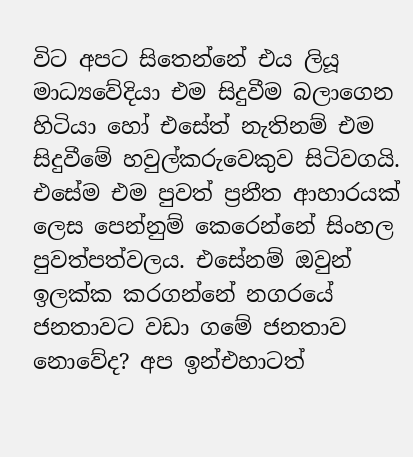විට අපට සිතෙන්නේ එය ලියූ මාධ්‍යවේදියා එම සිදුවීම බලාගෙන හිටියා හෝ එසේත් නැතිනම් එම සිදුවීමේ හවුල්කරුවෙකුව සිටිවගයි. එසේම එම පුවත් ප්‍රනීත ආහාරයක් ලෙස පෙන්නුම් කෙරෙන්නේ සිංහල පුවත්පත්වලය. එසේනම් ඔවුන් ඉලක්ක කරගන්නේ නගරයේ ජනතාවට වඩා ගමේ ජනතාව නොවේද? අප ඉන්එහාටත්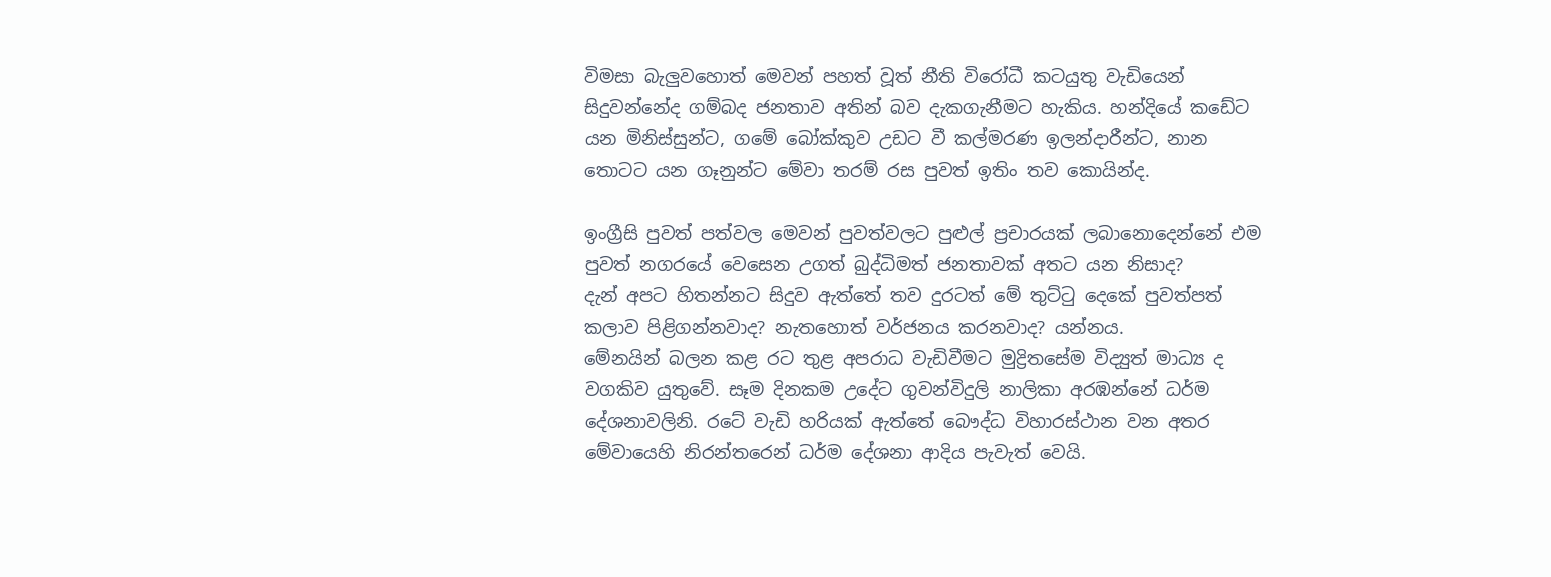විමසා බැලුවහොත් මෙවන් පහත් වූත් නීති විරෝධී කටයුතු වැඩියෙන් සිදුවන්නේද ගම්බද ජනතාව අතින් බව දැකගැනීමට හැකිය. හන්දියේ කඩේට යන මිනිස්සුන්ට, ගමේ බෝක්කුව උඩට වී කල්මරණ ඉලන්දාරීන්ට, නාන තොටට යන ගෑනුන්ට මේවා තරම් රස පුවත් ඉතිං තව කොයින්ද.

ඉංග්‍රීසි පුවත් පත්වල මෙවන් පුවත්වලට පුළුල් ප්‍රචාරයක් ලබානොදෙන්නේ එම පුවත් නගරයේ වෙසෙන උගත් බුද්ධිමත් ජනතාවක් අතට යන නිසාද?
දැන් අපට හිතන්නට සිදුව ඇත්තේ තව දුරටත් මේ තුට්ටු දෙකේ පුවත්පත් කලාව පිළිගන්නවාද? නැතහොත් වර්ජනය කරනවාද? යන්නය.
මේනයින් බලන කළ රට තුළ අපරාධ වැඩිවීමට මුද්‍රිතසේම විද්‍යුත් මාධ්‍ය ද වගකිව යුතුවේ. සෑම දිනකම උදේට ගුවන්විදුලි නාලිකා අරඹන්නේ ධර්ම දේශනාවලිනි. රටේ වැඩි හරියක් ඇත්තේ බෞද්ධ විහාරස්ථාන වන අතර මේවායෙහි නිරන්තරෙන් ධර්ම දේශනා ආදිය පැවැත් වෙයි.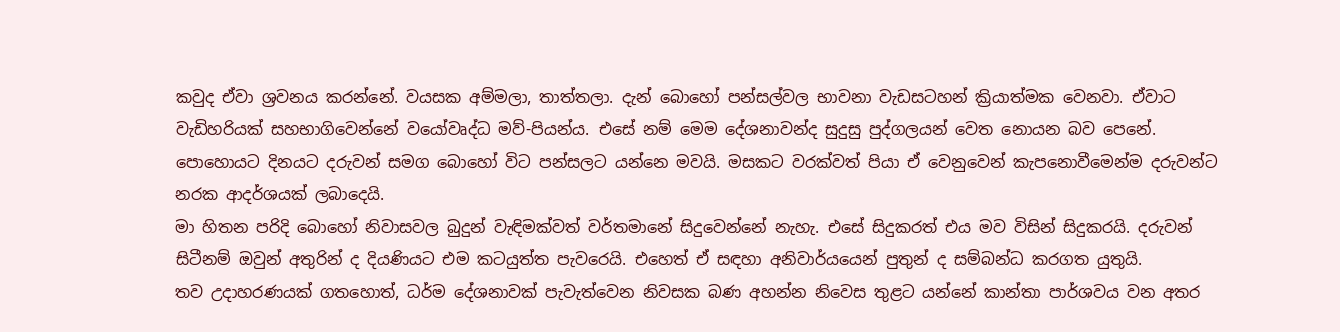කවුද ඒවා ශ්‍රවනය කරන්නේ. වයසක අම්මලා, තාත්තලා. දැන් බොහෝ පන්සල්වල භාවනා වැඩසටහන් ක්‍රියාත්මක වෙනවා. ඒවාට වැඩිහරියක් සහභාගිවෙන්නේ වයෝවෘද්ධ මව්-පියන්ය. එසේ නම් මෙම දේශනාවන්ද සුදුසු පුද්ගලයන් වෙත නොයන බව පෙනේ. පොහොයට දිනයට දරුවන් සමග බොහෝ විට පන්සලට යන්නෙ මවයි. මසකට වරක්වත් පියා ඒ වෙනුවෙන් කැපනොවීමෙන්ම දරුවන්ට නරක ආදර්ශයක් ලබාදෙයි.
මා හිතන පරිදි බොහෝ නිවාසවල බුදුන් වැඳිමක්වත් වර්තමානේ සිදුවෙන්නේ නැහැ. එසේ සිදුකරත් එය මව විසින් සිදුකරයි. දරුවන් සිටීනම් ඔවුන් අතුරින් ද දියණියට එම කටයුත්ත පැවරෙයි. එහෙත් ඒ සඳහා අනිවාර්යයෙන් පුතුන් ද සම්බන්ධ කරගත යුතුයි.
තව උදාහරණයක් ගතහොත්, ධර්ම දේශනාවක් පැවැත්වෙන නිවසක බණ අහන්න නිවෙස තුළට යන්නේ කාන්තා පාර්ශවය වන අතර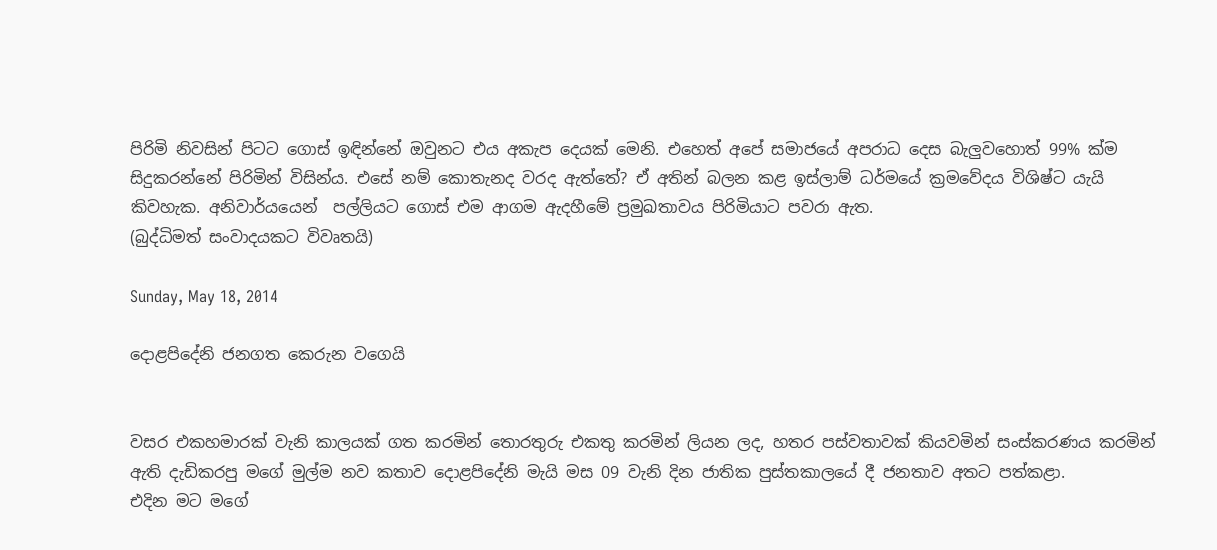පිරිමි නිවසින් පිටට ගොස් ඉඳින්නේ ඔවුනට එය අකැප දෙයක් මෙනි. එහෙත් අපේ සමාජයේ අපරාධ දෙස බැලුවහොත් 99% ක්ම සිදුකරන්නේ පිරිමින් විසින්ය. එසේ නම් කොතැනද වරද ඇත්තේ? ඒ අතින් බලන කළ ඉස්ලාම් ධර්මයේ ක්‍රමවේදය විශිෂ්ට යැයි කිවහැක. අනිවාර්යයෙන්  පල්ලියට ගොස් එම ආගම ඇදහීමේ ප්‍රමුඛතාවය පිරිමියාට පවරා ඇත.
(බුද්ධිමත් සංවාදයකට විවෘතයි)

Sunday, May 18, 2014

දොළපිදේනි ජනගත කෙරුන වගෙයි


වසර එකහමාරක් වැනි කාලයක් ගත කරමින් තොරතුරු එකතු කරමින් ලියන ලද, හතර පස්වතාවක් කියවමින් සංස්කරණය කරමින් ඇති දැඩිකරපු මගේ මුල්ම නව කතාව දොළපිදේනි මැයි මස 09 වැනි දින ජාතික පුස්තකාලයේ දී ජනතාව අතට පත්කළා.
එදින මට මගේ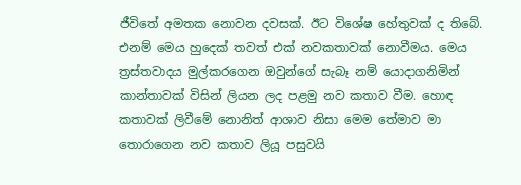ජීවිතේ අමතක නොවන දවසක්. ඊට විශේෂ හේතුවක් ද තිබේ.  එනම් මෙය හුදෙක් තවත් එක් නවකතාවක් නොවීමය. මෙය ත්‍රස්තවාදය මුල්කරගෙන ඔවුන්ගේ සැබෑ නම් යොදාගනිමින් කාන්තාවක් විසින් ලියන ලද පළමු නව කතාව වීම. හොඳ කතාවක් ලිවීමේ නොනිත් ආශාව නිසා මෙම තේමාව මා තොරාගෙන නව කතාව ලියූ පසුවයි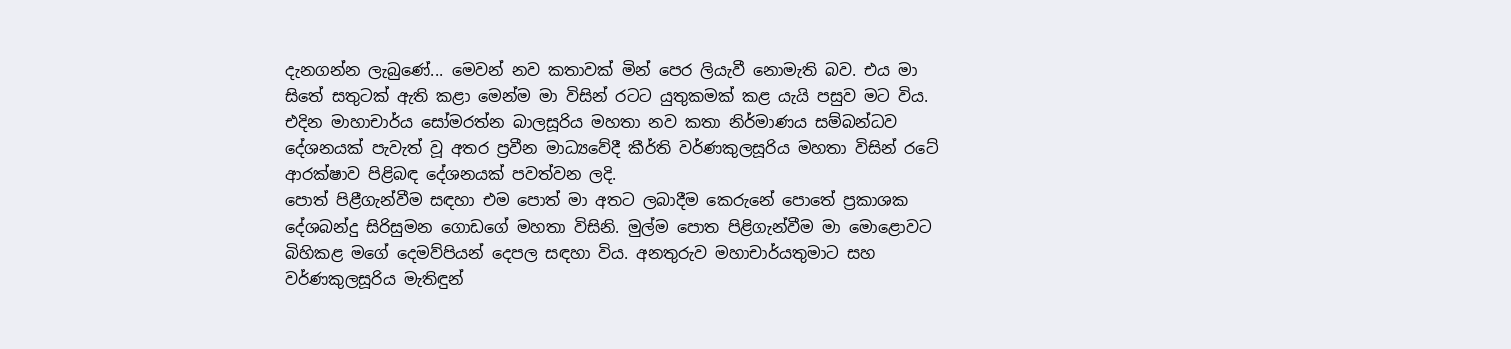දැනගන්න ලැබුණේ... මෙවන් නව කතාවක් මින් පෙර ලියැවී නොමැති බව. එය මා සිතේ සතුටක් ඇති කළා මෙන්ම මා විසින් රටට යුතුකමක් කළ යැයි පසුව මට විය.
එදින මාහාචාර්ය සෝමරත්න බාලසූරිය මහතා නව කතා නිර්මාණය සම්බන්ධව දේශනයක් පැවැත් වූ අතර ප්‍රවීන මාධ්‍යවේදී කීර්ති වර්ණකුලසූරිය මහතා විසින් රටේ ආරක්ෂාව පිළිබඳ දේශනයක් පවත්වන ලදි.
පොත් පිළීගැන්වීම සඳහා එම පොත් මා අතට ලබාදීම කෙරුනේ පොතේ ප්‍රකාශක දේශබන්දු සිරිසුමන ගොඩගේ මහතා විසිනි. මුල්ම පොත පිළිගැන්වීම මා මොළොවට බිහිකළ මගේ දෙමව්පියන් දෙපල සඳහා විය. අනතුරුව මහාචාර්යතුමාට සහ වර්ණකුලසූරිය මැතිඳුන්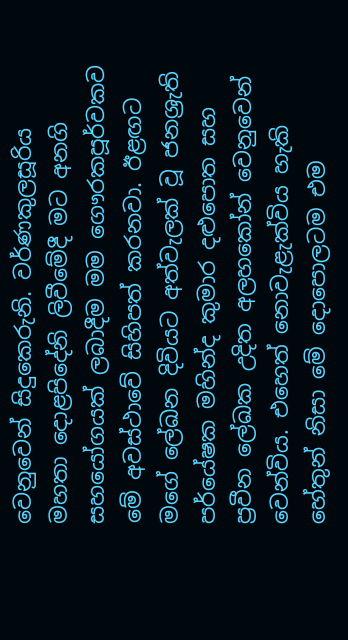වෙනුවෙන් සිදුකෙරුනි. වර්ණකුලසූරිය මහතා දොළපිදේනි ලිවීමේදී මට අනගි සහයෝගයක් ලබාදීම මම ගෞරකපූර්වකව මේ අවස්ථාවේ සිහිපත් කරනවා. ඊළඟට මගේ ලේඛන දිවියට අත්වැලක් වූ ජනශ්‍රැති පර්යේෂක මහින්ද කුමාර දළුපොත සහ ප්‍රවීන ලේඛක උදිත අලහකෝන් වෙනුවෙන් වෙන්විය. එහෙත් නොවැළැක්විය හැකි හේතුන් නිසා මේ දොපොලටම එම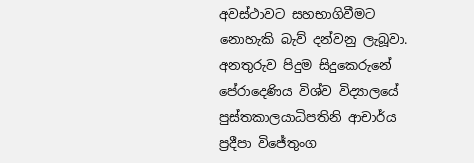අවස්ථාවට සහභාගිවීමට නොහැකි බැව් දන්වනු ලැබූවා. අනතුරුව පිදුම සිදුකෙරුනේ පේරාදෙණිය විශ්ව විද්‍යාලයේ පුස්තකාලයාධිපතිනි ආචාර්ය ප්‍රදීපා විජේතුංග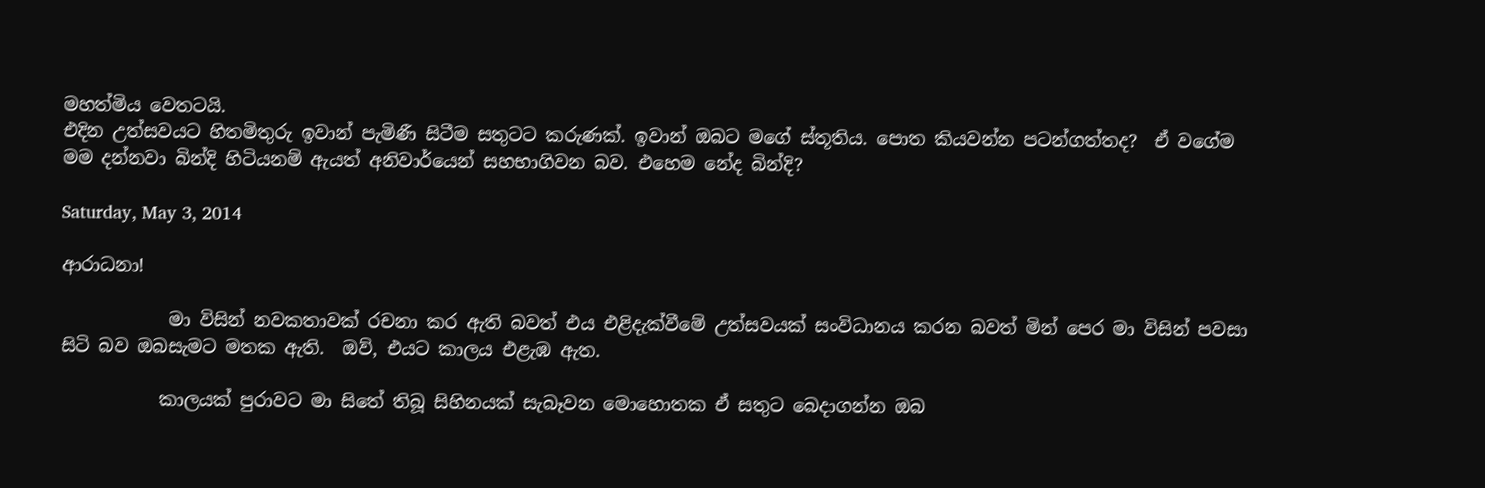මහත්මිය වෙතටයි.
එදින උත්සවයට හිතමිතුරු ඉවාන් පැමිණී සිටීම සතුටට කරුණක්. ඉවාන් ඔබට මගේ ස්තූතිය. පොත කියවන්න පටන්ගත්තද?  ඒ වගේම මම දන්නවා බින්දි හිටියනම් ඇයත් අනිවාර්යෙන් සහභාගිවන බව. එහෙම නේද බින්දි?

Saturday, May 3, 2014

ආරාධනා!

            මා විසින් නවකතාවක් රචනා කර ඇති බවත් එය එළිදැක්වීමේ උත්සවයක් සංවිධානය කරන බවත් මින් පෙර මා විසින් පවසා සිටි බව ඔබසැමට මතක ඇති.  ඔව්, එයට කාලය එළැඹ ඇත.

           කාලයක් පුරාවට මා සිතේ තිබූ සිහිනයක් සැබෑවන මොහොතක ඒ සතුට බෙදාගන්න ඔබ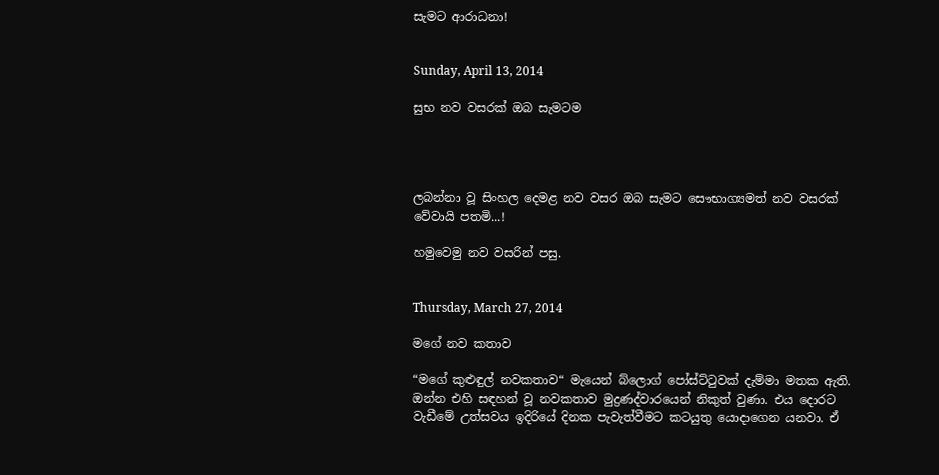සැමට ආරාධනා!


Sunday, April 13, 2014

සුභ නව වසරක් ඔබ සැමටම




ලබන්නා වූ සිංහල දෙමළ නව වසර ඔබ සැමට සෞභාග්‍යමත් නව වසරක් වේවායි පතමි...!

හමුවෙමු නව වසරින් පසු.


Thursday, March 27, 2014

මගේ නව කතාව

“මගේ කුළුඳුල් නවකතාව“ මැයෙන් බ්ලොග් පෝස්ට්ටුවක් දැම්මා මතක ඇති. ඔන්න එහි සඳහන් වූ නවකතාව මුද්‍රණද්වාරයෙන් නිකුත් වුණා. එය දොරට වැඩීමේ උත්සවය ඉදිරියේ දිනක පැවැත්වීමට කටයුතු යොදාගෙන යනවා. ඒ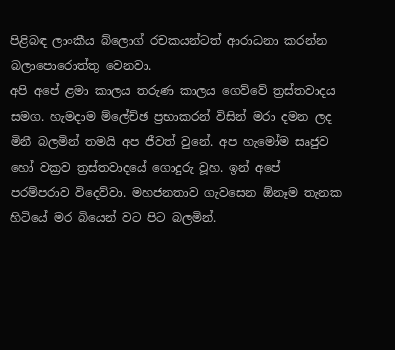පිළිබඳ ලාංකීය බ්ලොග් රචකයන්ටත් ආරාධනා කරන්න බලාපොරොත්තු වෙනවා.
අපි අපේ ළමා කාලය තරුණ කාලය ගෙව්වේ ත්‍රස්තවාදය සමග. හැමදාම ම්ලේච්ඡ ප්‍රභාකරන් විසින් මරා දමන ලද මිනී බලමින් තමයි අප ජීවත් වුනේ. අප හැමෝම සෘජුව හෝ වක්‍රව ත්‍රස්තවාදයේ ගොදුරු වූහ. ඉන් අපේ පරම්පරාව විදෙව්වා. මහජනතාව ගැවසෙන ඕනෑම තැනක හිටියේ මර බියෙන් වට පිට බලමින්.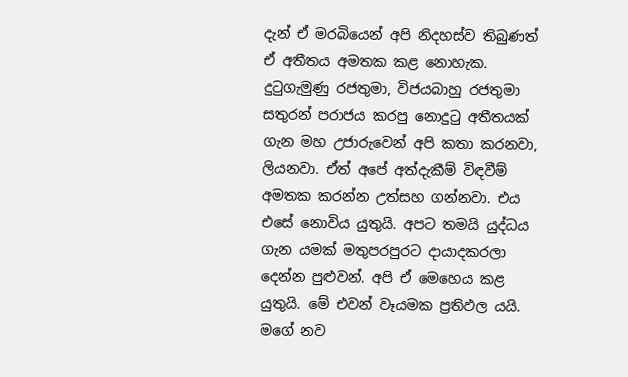දැන් ඒ මරබියෙන් අපි නිදහස්ව තිබුණත් ඒ අතීතය අමතක කළ නොහැක. දුටුගැමුණු රජතුමා, විජයබාහු රජතුමා සතුරන් පරාජය කරපු නොදුටු අතීතයක් ගැන මහ උජාරුවෙන් අපි කතා කරනවා, ලියනවා. ඒත් අපේ අත්දැකීම් විඳවීම් අමතක කරන්න උත්සහ ගන්නවා. එය එසේ නොවිය යුතුයි. අපට තමයි යුද්ධය ගැන යමක් මතුපරපුරට දායාදකරලා දෙන්න පුළුවන්. අපි ඒ මෙහෙය කළ යුතුයි. මේ එවන් වෑයමක ප්‍රතිඵල යයි.
මගේ නව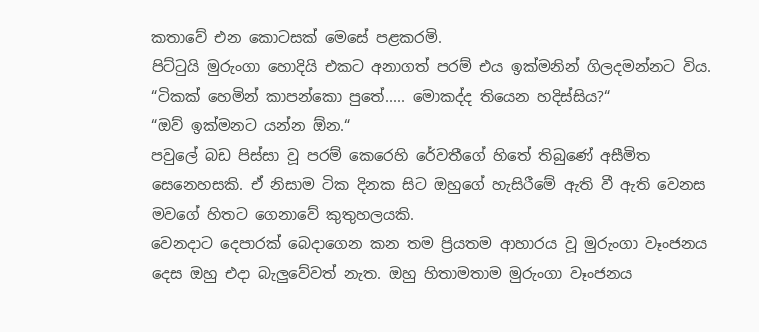කතාවේ එන කොටසක් මෙසේ පළකරමි.
පිට්ටුයි මුරුංගා හොදියි එකට අනාගත් පරම් එය ඉක්මනින් ගිලදමන්නට විය.
“ටිකක් හෙමින් කාපන්කො පුතේ..... මොකද්ද තියෙන හදිස්සිය?“
“ඔව් ඉක්මනට යන්න ඕන.“
පවුලේ බඩ පිස්සා වූ පරම් කෙරෙහි රේවතීගේ හිතේ තිබුණේ අසීමිත සෙනෙහසකි. ඒ නිසාම ටික දිනක සිට ඔහුගේ හැසිරීමේ ඇති වී ඇති වෙනස මවගේ හිතට ගෙනාවේ කුතුහලයකි.
වෙනදාට දෙපාරක් බෙදාගෙන කන තම ප්‍රියතම ආහාරය වූ මුරුංගා වෑංජනය දෙස ඔහු එදා බැලුවේවත් නැත. ඔහු හිතාමතාම මුරුංගා වෑංජනය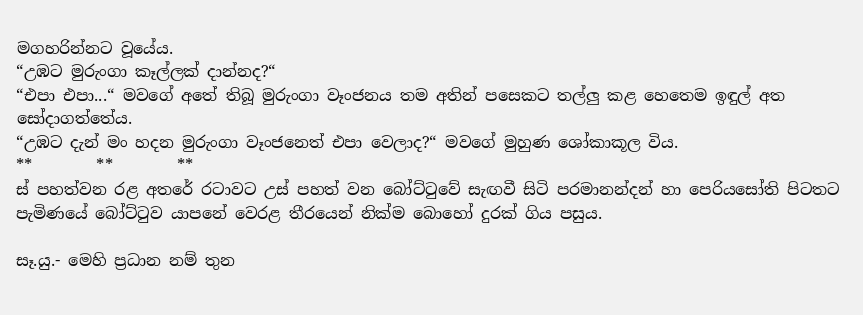මගහරින්නට වූයේය.
“උඹට මුරුංගා කෑල්ලක් දාන්නද?“
“එපා එපා...“ මවගේ අතේ තිබූ මුරුංගා වෑංජනය තම අතින් පසෙකට තල්ලු කළ හෙතෙම ඉඳුල් අත සෝදාගත්තේය.
“උඹට දැන් මං හදන මුරුංගා වෑංජනෙත් එපා වෙලාද?“ මවගේ මුහුණ ශෝකාකූල විය.
**        **        **
ස් පහත්වන රළ අතරේ රටාවට උස් පහත් වන බෝට්ටුවේ සැඟවී සිටි පරමානන්දන් හා පෙරියසෝති පිටතට පැමිණයේ බෝට්ටුව යාපනේ වෙරළ තීරයෙන් නික්ම බොහෝ දුරක් ගිය පසුය.

සෑ.යු.- මෙහි ප්‍රධාන නම් තුන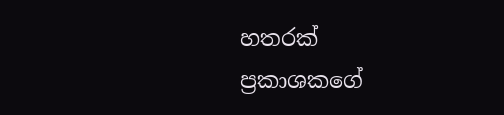හතරක් ප්‍රකාශකගේ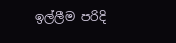ඉල්ලීම පරිදි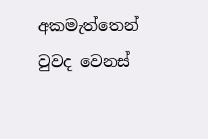අකමැත්තෙන් වුවද වෙනස්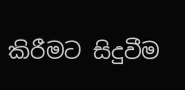කිරීමට සිදුවීම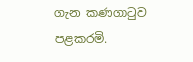ගැන කණගාටුව පළකරමි.